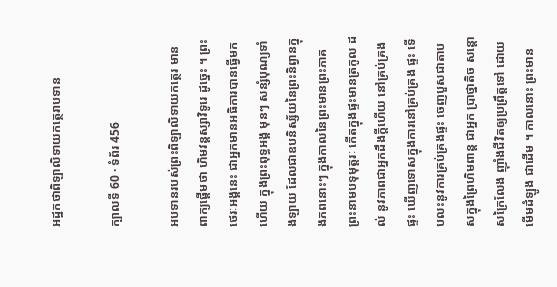អដ្ឋកថាពិឡាលិទាយកត្ថេរាបទាន

ក្បាលទី 60 · ទំព័រ 456

អបទានរបស់ព្រះពិឡាលិទាយកត្ថេរ មានពាក្យផ្តើមថា ហិមវន្តស្សាវិទូរេ ដូច្នេះ ។ ព្រះថេរៈអង្គនេះ ជាអ្នកមានអធិការបានធ្វើមកហើយ ក្នុងព្រះពុទ្ធអង្គ មុនៗ សន្សំបុណ្យទាំងឡាយ ដែលជាឧបនិស្ស័យនៃព្រះនិព្វានក្នុងភពនោះៗ ក្នុងកាលនៃព្រះមានព្រះភាគព្រះនាមបទុមុត្តរៈ កើតក្នុងផ្ទះមានត្រកូល ដល់ នូវភាពជាអ្នកដឹងក្តីហើយ នៅគ្រប់គ្រងផ្ទះ ឃើញទោសក្នុងការនៅគ្រប់គ្រង ផ្ទះ ទើបលះនូវការគ្រប់គ្រងផ្ទះ ចេញបួសជាតាបសក្នុងព្រៃហិមពាន្ត ជាអ្នក ប្រាថ្នាតិច សន្តោសក្រៃលែង ញ៉ាំងជីវិតឲ្យប្រព្រឹត្តទៅ ដោយមើមដំឡូង ជាដើម ។ កាលនោះ ព្រះមាន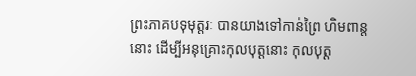ព្រះភាគបទុមុត្តរៈ បានយាងទៅកាន់ព្រៃ ហិមពាន្តនោះ ដើម្បីអនុគ្រោះកុលបុត្តនោះ កុលបុត្ត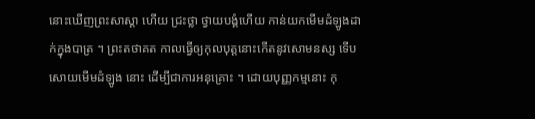នោះឃើញព្រះសាស្តា ហើយ ជ្រះថ្លា ថ្វាយបង្គំហើយ កាន់យកមើមដំឡូងដាក់ក្នុងបាត្រ ។ ព្រះតថាគត កាលធ្វើឲ្យកុលបុត្តនោះកើតនូវសោមនស្ស ទើបសោយមើមដំឡូង នោះ ដើម្បីជាការអនុគ្រោះ ។ ដោយបុញ្ញកម្មនោះ កុ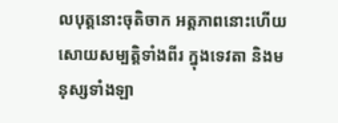លបុត្តនោះចុតិចាក អត្តភាពនោះហើយ សោយសម្បត្តិទាំងពីរ ក្នុងទេវតា និងមនុស្សទាំងឡា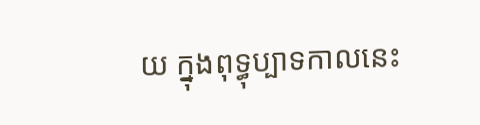យ ក្នុងពុទ្ធុប្បាទកាលនេះ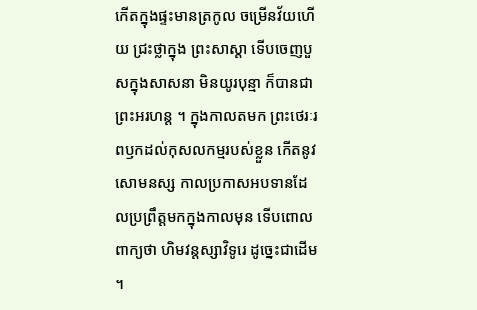កើតក្នុងផ្ទះមានត្រកូល ចម្រើនវ័យហើយ ជ្រះថ្លាក្នុង ព្រះសាស្តា ទើបចេញបួសក្នុងសាសនា មិនយូរបុន្មា ក៏បានជាព្រះអរហន្ត ។ ក្នុងកាលតមក ព្រះថេរៈរពឫកដល់កុសលកម្មរបស់ខ្លួន កើតនូវ សោមនស្ស កាលប្រកាសអបទានដែលប្រព្រឹត្តមកក្នុងកាលមុន ទើបពោល ពាក្យថា ហិមវន្តស្សាវិទូរេ ដូច្នេះជាដើម ។